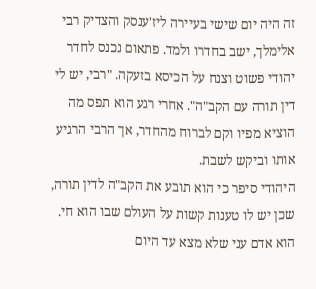זה היה יום שישי בעיירה ליז'ענסק והצדיק רבי אלימלך, ישב בחדרו ולמד. פתאום נכנס לחדר יהודי פשוט וצנח על הכיסא בזעקה. "רבי, יש לי דין תורה עם הקב"ה". אחרי רגע הוא תפס מה הוציא מפיו וקם לברוח מהחדר, אך הרבי הרגיע אותו וביקש לשבת.
היהודי סיפר כי הוא תובע את הקב"ה לדין תורה, שכן יש לו טענות קשות על העולם שבו הוא חי. הוא אדם עני שלא מצא עד היום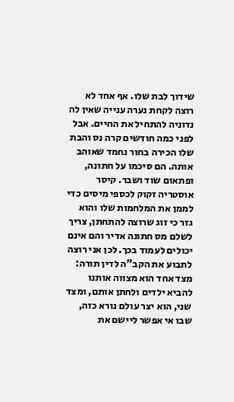שידוך לבת שלו. אף אחד לא רוצה לקחת נערה ענייה שאין לה נדוניה להתחיל את החיים. אבל לפני כמה חודשים קרה נס והבת שלו הכירה בחור נחמד שאוהב אותה. הם סיכמו על חתונה, ופתאום שוד ושבר. קיסר אוסטריה זקוק לכספי מיסים כדי לממן את המלחמות שלו והוא גזר כי זוג שרוצה להתחתן, צריך לשלם מס חתונה אדיר והם אינם יכולים לעמוד בכך. לכן אני רוצה לתבוע את הקב"ה לדין תורה: מצד אחד הוא מצווה אותנו להביא ילדים ולחתן אותם, ומצד שני, הוא יצר עולם נורא כזה, שבו אי אפשר ליישם את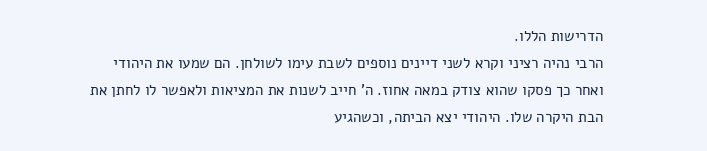הדרישות הללו.
הרבי נהיה רציני וקרא לשני דיינים נוספים לשבת עימו לשולחן. הם שמעו את היהודי ואחר כך פסקו שהוא צודק במאה אחוז. ה' חייב לשנות את המציאות ולאפשר לו לחתן את הבת היקרה שלו. היהודי יצא הביתה, וכשהגיע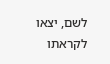לשם, יצאו לקראתו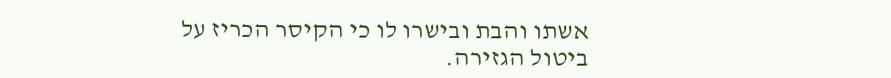אשתו והבת ובישרו לו כי הקיסר הכריז על ביטול הגזירה.